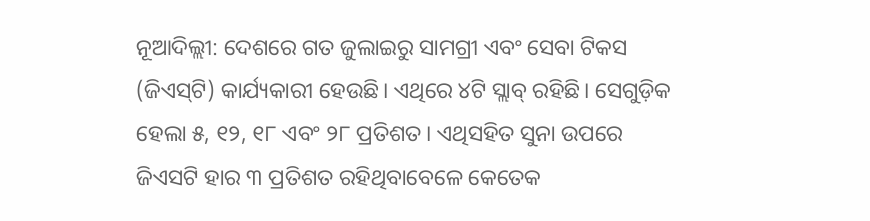ନୂଆଦିଲ୍ଲୀ: ଦେଶରେ ଗତ ଜୁଲାଇରୁ ସାମଗ୍ରୀ ଏବଂ ସେବା ଟିକସ (ଜିଏସ୍‌ଟି) କାର୍ଯ୍ୟକାରୀ ହେଉଛି। ଏଥିରେ ୪ଟି ସ୍ଲାବ୍‌ ରହିଛି। ସେଗୁଡ଼ିକ ହେଲା ୫, ୧୨, ୧୮ ଏବଂ ୨୮ ପ୍ରତିଶତ। ଏଥିସହିତ ସୁନା ଉପରେ ଜିଏସଟି ହାର ୩ ପ୍ରତିଶତ ରହିଥିବାବେଳେ କେତେକ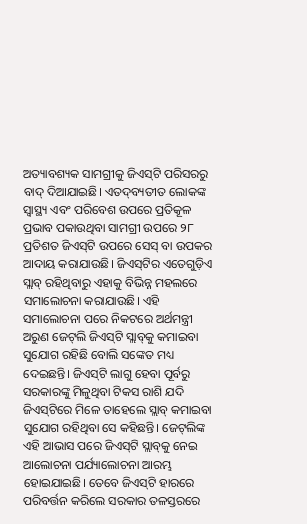ଅତ୍ୟାବଶ୍ୟକ ସାମଗ୍ରୀକୁ ଜିଏସ୍‌ଟି ପରିସରରୁ ବାଦ୍‌ ଦିଆଯାଇଛି। ଏତଦ୍‌ବ୍ୟତୀତ ଲୋକଙ୍କ ସ୍ୱାସ୍ଥ୍ୟ ଏବଂ ପରିବେଶ ଉପରେ ପ୍ରତିକୂଳ ପ୍ରଭାବ ପକାଉଥିବା ସାମଗ୍ରୀ ଉପରେ ୨୮ ପ୍ରତିଶତ ଜିଏସ୍‌ଟି ଉପରେ ସେସ୍‌ ବା ଉପକର ଆଦାୟ କରାଯାଉଛି। ଜିଏସ୍‌ଟିର ଏତେଗୁଡ଼ିଏ ସ୍ଲାବ୍‌ ରହିଥିବାରୁ ଏହାକୁ ବିଭିନ୍ନ ମହଲରେ ସମାଲୋଚନା କରାଯାଉଛି। ଏହି ସମାଲୋଚନା ପରେ ନିକଟରେ ଅର୍ଥମନ୍ତ୍ରୀ ଅରୁଣ ଜେଟ୍‌ଲି ଜିଏସ୍‌ଟି ସ୍ଲାବ୍‌କୁ କମାଇବା ସୁଯୋଗ ରହିଛି ବୋଲି ସଙ୍କେତ ମଧ୍ୟ ଦେଇଛନ୍ତି। ଜିଏସ୍‌ଟି ଲାଗୁ ହେବା ପୂର୍ବରୁ ସରକାରଙ୍କୁ ମିଳୁଥିବା ଟିକସ ରାଶି ଯଦି ଜିଏସ୍‌ଟିରେ ମିଳେ ତାହେଲେ ସ୍ଲାବ୍‌ କମାଇବା ସୁଯୋଗ ରହିଥିବା ସେ କହିଛନ୍ତି। ଜେଟ୍‌ଲିଙ୍କ ଏହି ଆଭାସ ପରେ ଜିଏସ୍‌ଟି ସ୍ଲାବ୍‌କୁ ନେଇ ଆଲୋଚନା ପର୍ଯ୍ୟାଲୋଚନା ଆରମ୍ଭ ହୋଇଯାଇଛି। ତେବେ ଜିଏସ୍‌ଟି ହାରରେ ପରିବର୍ତ୍ତନ କରିଲେ ସରକାର ତଳସ୍ତରରେ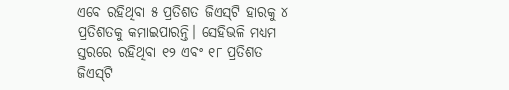ଏବେ ରହିଥିବା ୫ ପ୍ରତିଶତ ଜିଏସ୍‌ଟି ହାରକୁ ୪ ପ୍ରତିଶତକୁ କମାଇପାରନ୍ତି। ସେହିଭଳି ମଧ୍ୟମ ସ୍ତରରେ ରହିଥିବା ୧୨ ଏବଂ ୧୮ ପ୍ରତିଶତ ଜିଏସ୍‌ଟି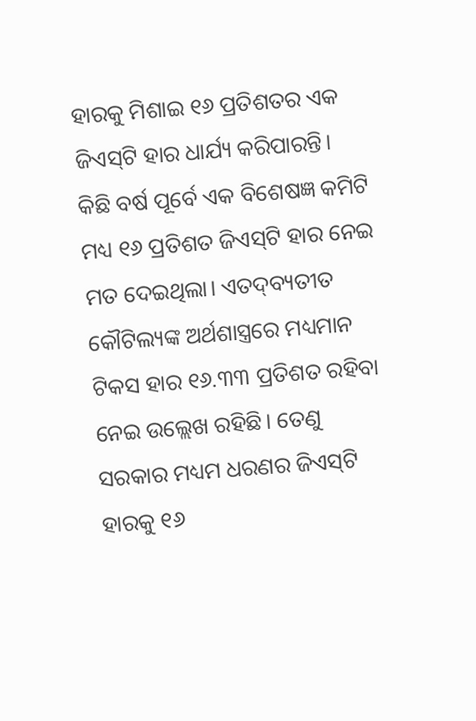ହାରକୁ ମିଶାଇ ୧୬ ପ୍ରତିଶତର ଏକ ଜିଏସ୍‌ଟି ହାର ଧାର୍ଯ୍ୟ କରିପାରନ୍ତି। କିଛି ବର୍ଷ ପୂର୍ବେ ଏକ ବିଶେଷଜ୍ଞ କମିଟି ମଧ୍ୟ ୧୬ ପ୍ରତିଶତ ଜିଏସ୍‌ଟି ହାର ନେଇ ମତ ଦେଇଥିଲା। ଏତଦ୍‌ବ୍ୟତୀତ କୌଟିଲ୍ୟଙ୍କ ଅର୍ଥଶାସ୍ତ୍ରରେ ମଧ୍ୟମାନ ଟିକସ ହାର ୧୬.୩୩ ପ୍ରତିଶତ ରହିବା ନେଇ ଉଲ୍ଲେଖ ରହିଛି। ତେଣୁ ସରକାର ମଧ୍ୟମ ଧରଣର ଜିଏସ୍‌ଟି ହାରକୁ ୧୬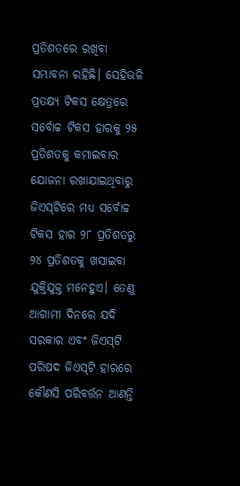ପ୍ରତିଶତରେ ରଖିବା ସମ୍ଭାବନା ରହିଛି। ସେହିଭଳି ପ୍ରତକ୍ଷ୍ୟ ଟିକସ କ୍ଷେତ୍ରରେ ସର୍ବୋଚ୍ଚ ଟିକସ ହାରକୁ ୨୫ ପ୍ରତିଶତକୁ କମାଇବାର ଯୋଜନା ରଖାଯାଇଥିବାରୁ ଜିଏସ୍‌ଟିରେ ମଧ୍ୟ ସର୍ବୋଚ୍ଚ ଟିକସ ହାର ୨୮ ପ୍ରତିଶତରୁ ୨୪ ପ୍ରତିଶତକୁ ଖସାଇବା ଯୁକ୍ତିଯୁକ୍ତ ମନେହୁଏ। ତେଣୁ ଆଗାମୀ ଦିନରେ ଯଦି ସରକାର ଏବଂ ଜିଏସ୍‌ଟି ପରିଷଦ ଜିଏସ୍‌ଟି ହାରରେ କୌଣସି ପରିବର୍ତ୍ତନ ଆଣନ୍ତି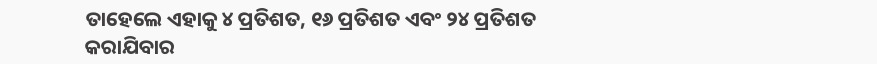ତାହେଲେ ଏହାକୁ ୪ ପ୍ରତିଶତ, ୧୬ ପ୍ରତିଶତ ଏବଂ ୨୪ ପ୍ରତିଶତ କରାଯିବାର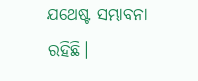ଯଥେଷ୍ଟ ସମ୍ଭାବନା ରହିଛି।